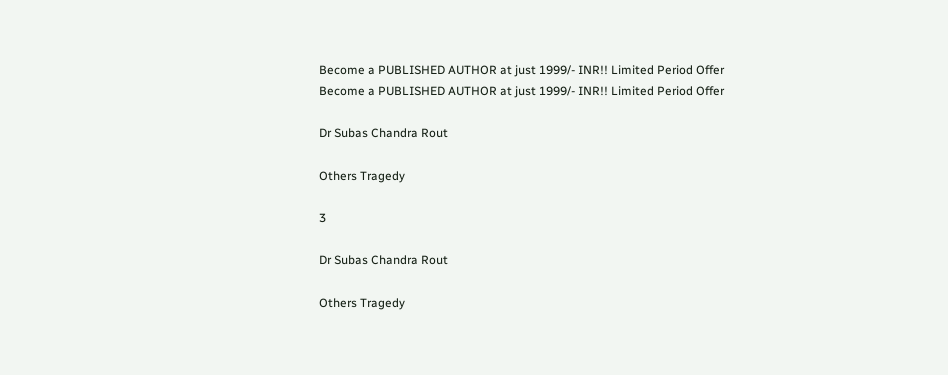Become a PUBLISHED AUTHOR at just 1999/- INR!! Limited Period Offer
Become a PUBLISHED AUTHOR at just 1999/- INR!! Limited Period Offer

Dr Subas Chandra Rout

Others Tragedy

3

Dr Subas Chandra Rout

Others Tragedy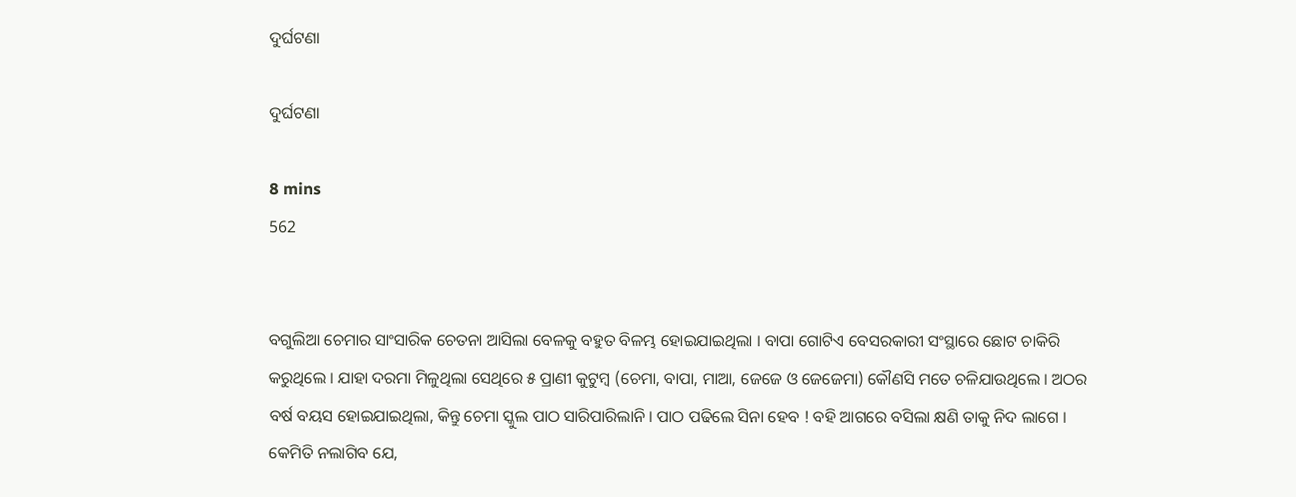ଦୁର୍ଘଟଣା

ଦୁର୍ଘଟଣା

8 mins
562


ବଗୁଲିଆ ଚେମାର ସାଂସାରିକ ଚେତନା ଆସିଲା ବେଳକୁ ବହୁତ ବିଳମ୍ଭ ହୋଇଯାଇଥିଲା । ବାପା ଗୋଟିଏ ବେସରକାରୀ ସଂସ୍ଥାରେ ଛୋଟ ଚାକିରି କରୁଥିଲେ । ଯାହା ଦରମା ମିଳୁଥିଲା ସେଥିରେ ୫ ପ୍ରାଣୀ କୁଟୁମ୍ବ (ଚେମା, ବାପା, ମାଆ, ଜେଜେ ଓ ଜେଜେମା) କୌଣସି ମତେ ଚଳିଯାଉଥିଲେ । ଅଠର ବର୍ଷ ବୟସ ହୋଇଯାଇଥିଲା, କିନ୍ତୁ ଚେମା ସ୍କୁଲ ପାଠ ସାରିପାରିଲାନି । ପାଠ ପଢିଲେ ସିନା ହେବ ! ବହି ଆଗରେ ବସିଲା କ୍ଷଣି ତାକୁ ନିଦ ଲାଗେ । କେମିତି ନଲାଗିବ ଯେ,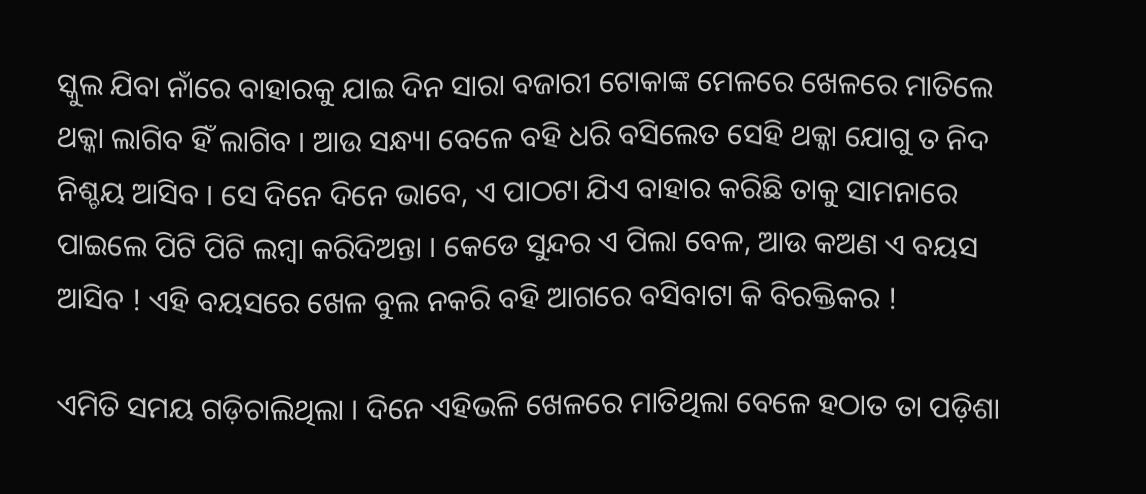ସ୍କୁଲ ଯିବା ନାଁରେ ବାହାରକୁ ଯାଇ ଦିନ ସାରା ବଜାରୀ ଟୋକାଙ୍କ ମେଳରେ ଖେଳରେ ମାତିଲେ ଥକ୍କା ଲାଗିବ ହିଁ ଲାଗିବ । ଆଉ ସନ୍ଧ୍ୟା ବେଳେ ବହି ଧରି ବସିଲେତ ସେହି ଥକ୍କା ଯୋଗୁ ତ ନିଦ ନିଶ୍ଚୟ ଆସିବ । ସେ ଦିନେ ଦିନେ ଭାବେ, ଏ ପାଠଟା ଯିଏ ବାହାର କରିଛି ତାକୁ ସାମନାରେ ପାଇଲେ ପିଟି ପିଟି ଲମ୍ବା କରିଦିଅନ୍ତା । କେଡେ ସୁନ୍ଦର ଏ ପିଲା ବେଳ, ଆଉ କଅଣ ଏ ବୟସ ଆସିବ ! ଏହି ବୟସରେ ଖେଳ ବୁଲ ନକରି ବହି ଆଗରେ ବସିବାଟା କି ବିରକ୍ତିକର !

ଏମିତି ସମୟ ଗଡ଼ିଚାଲିଥିଲା । ଦିନେ ଏହିଭଳି ଖେଳରେ ମାତିଥିଲା ବେଳେ ହଠାତ ତା ପଡ଼ିଶା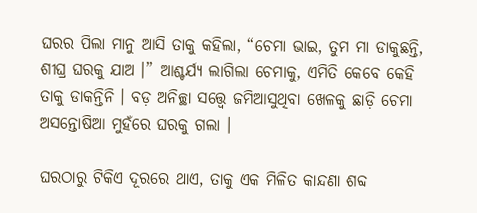ଘରର ପିଲା ମାନୁ ଆସି ତାକୁ କହିଲା, “ଚେମା ଭାଇ, ତୁମ ମା ଡାକୁଛନ୍ତି, ଶୀଘ୍ର ଘରକୁ ଯାଅ ।” ଆଶ୍ଚର୍ଯ୍ୟ ଲାଗିଲା ଚେମାକୁ, ଏମିତି କେବେ କେହି ତାକୁ ଡାକନ୍ତିନି । ବଡ଼ ଅନିଚ୍ଛା ସତ୍ତ୍ୱେ ଜମିଆସୁଥିବା ଖେଳକୁ ଛାଡ଼ି ଚେମା ଅସନ୍ତୋଷିଆ ମୁହଁରେ ଘରକୁ ଗଲା ।

ଘରଠାରୁ ଟିକିଏ ଦୂରରେ ଥାଏ, ତାକୁ ଏକ ମିଳିତ କାନ୍ଦଣା ଶବ୍ଦ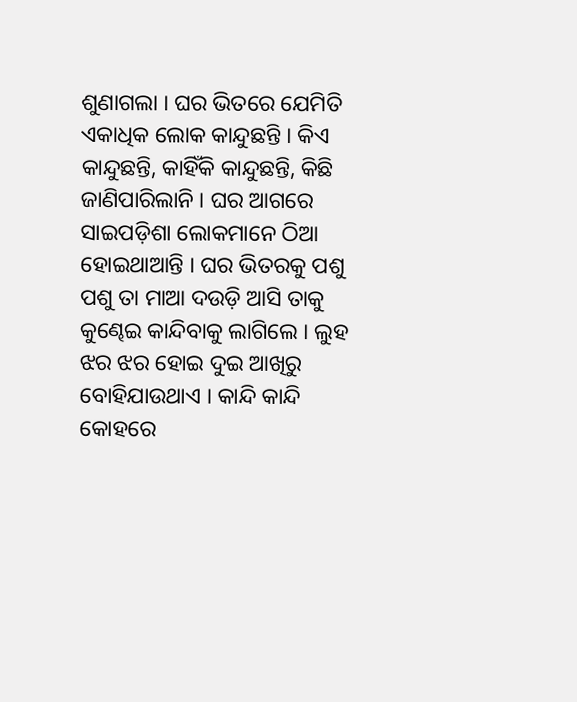ଶୁଣାଗଲା । ଘର ଭିତରେ ଯେମିତି ଏକାଧିକ ଲୋକ କାନ୍ଦୁଛନ୍ତି । କିଏ କାନ୍ଦୁଛନ୍ତି, କାହିଁକି କାନ୍ଦୁଛନ୍ତି, କିଛି ଜାଣିପାରିଲାନି । ଘର ଆଗରେ ସାଇପଡ଼ିଶା ଲୋକମାନେ ଠିଆ ହୋଇଥାଆନ୍ତି । ଘର ଭିତରକୁ ପଶୁ ପଶୁ ତା ମାଆ ଦଉଡ଼ି ଆସି ତାକୁ କୁଣ୍ଢେଇ କାନ୍ଦିବାକୁ ଲାଗିଲେ । ଲୁହ ଝର ଝର ହୋଇ ଦୁଇ ଆଖିରୁ ବୋହିଯାଉଥାଏ । କାନ୍ଦି କାନ୍ଦି କୋହରେ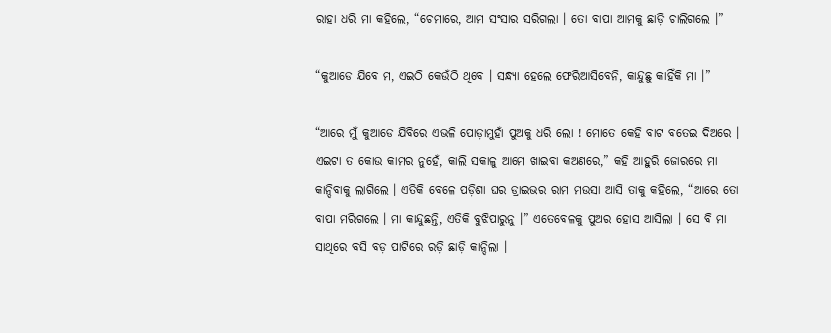ରାହା ଧରି ମା କହିଲେ, “ଚେମାରେ, ଆମ ସଂସାର ସରିଗଲା । ତୋ ବାପା ଆମକୁ ଛାଡ଼ି ଚାଲିଗଲେ ।”

“କୁଆଡେ ଯିବେ ମ, ଏଇଠି କେଉଁଠି ଥିବେ । ସନ୍ଧ୍ୟା ହେଲେ ଫେରିଆସିବେନି, କାନ୍ଦୁଛୁ କାହିଁକି ମା ।”

“ଆରେ ମୁଁ କୁଆଡେ ଯିବିରେ ଏଭଳି ପୋଡ଼ାମୁହାଁ ପୁଅକୁ ଧରି ଲୋ ! ମୋତେ କେହି ବାଟ ବତେଇ ଦିଅରେ । ଏଇଟା ତ କୋଉ କାମର ନୁହେଁ, କାଲି ସକାଳୁ ଆମେ ଖାଇବା କଅଣରେ,” କହି ଆହୁରି ଜୋରରେ ମା କାନ୍ଦିବାକୁ ଲାଗିଲେ । ଏତିକି ବେଳେ ପଡ଼ିଶା ଘର ଡ୍ରାଇଭର ରାମ ମଉସା ଆସି ତାକୁ କହିଲେ, “ଆରେ ତୋ ବାପା ମରିଗଲେ । ମା କାନ୍ଦୁଛନ୍ତି, ଏତିକି ବୁଝିପାରୁନୁ ।” ଏତେବେଳକୁ ପୁଅର ହୋସ ଆସିଲା । ସେ ବି ମା ସାଥିରେ ବସି ବଡ଼ ପାଟିରେ ରଡ଼ି ଛାଡ଼ି କାନ୍ଦିଲା ।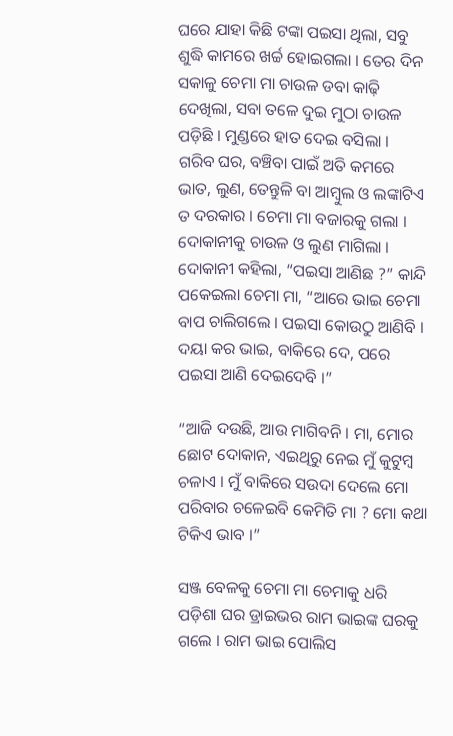ଘରେ ଯାହା କିଛି ଟଙ୍କା ପଇସା ଥିଲା, ସବୁ ଶୁଦ୍ଧି କାମରେ ଖର୍ଚ୍ଚ ହୋଇଗଲା । ତେର ଦିନ ସକାଳୁ ଚେମା ମା ଚାଉଳ ଡବା କାଢ଼ି ଦେଖିଲା, ସବା ତଳେ ଦୁଇ ମୁଠା ଚାଉଳ ପଡ଼ିଛି । ମୁଣ୍ଡରେ ହାତ ଦେଇ ବସିଲା । ଗରିବ ଘର, ବଞ୍ଚିବା ପାଇଁ ଅତି କମରେ ଭାତ, ଲୁଣ, ତେନ୍ତୁଳି ବା ଆମ୍ବୁଲ ଓ ଲଙ୍କାଟିଏ ତ ଦରକାର । ଚେମା ମା ବଜାରକୁ ଗଲା । ଦୋକାନୀକୁ ଚାଉଳ ଓ ଲୁଣ ମାଗିଲା । ଦୋକାନୀ କହିଲା, “ପଇସା ଆଣିଛ ?” କାନ୍ଦି ପକେଇଲା ଚେମା ମା, “ଆରେ ଭାଇ ଚେମା ବାପ ଚାଲିଗଲେ । ପଇସା କୋଉଠୁ ଆଣିବି । ଦୟା କର ଭାଇ, ବାକିରେ ଦେ, ପରେ ପଇସା ଆଣି ଦେଇଦେବି ।”

“ଆଜି ଦଉଛି, ଆଉ ମାଗିବନି । ମା, ମୋର ଛୋଟ ଦୋକାନ, ଏଇଥିରୁ ନେଇ ମୁଁ କୁଟୁମ୍ବ ଚଳାଏ । ମୁଁ ବାକିରେ ସଉଦା ଦେଲେ ମୋ ପରିବାର ଚଳେଇବି କେମିତି ମା ? ମୋ କଥା ଟିକିଏ ଭାବ ।”

ସଞ୍ଜ ବେଳକୁ ଚେମା ମା ଚେମାକୁ ଧରି ପଡ଼ିଶା ଘର ଡ୍ରାଇଭର ରାମ ଭାଇଙ୍କ ଘରକୁ ଗଲେ । ରାମ ଭାଇ ପୋଲିସ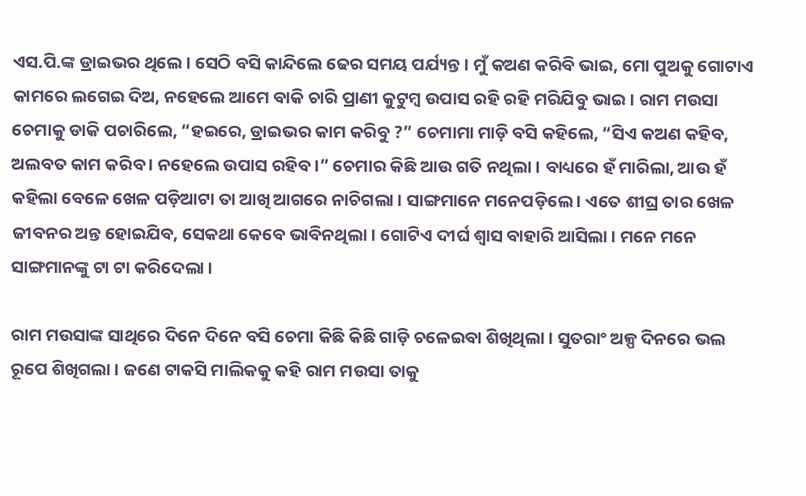ଏସ.ପି.ଙ୍କ ଡ୍ରାଇଭର ଥିଲେ । ସେଠି ବସି କାନ୍ଦିଲେ ଢେର ସମୟ ପର୍ଯ୍ୟନ୍ତ । ମୁଁ କଅଣ କରିବି ଭାଇ, ମୋ ପୁଅକୁ ଗୋଟାଏ କାମରେ ଲଗେଇ ଦିଅ, ନହେଲେ ଆମେ ବାକି ଚାରି ପ୍ରାଣୀ କୁଟୁମ୍ବ ଉପାସ ରହି ରହି ମରିଯିବୁ ଭାଇ । ରାମ ମଉସା ଚେମାକୁ ଡାକି ପଚାରିଲେ, “ହଇରେ, ଡ୍ରାଇଭର କାମ କରିବୁ ?” ଚେମାମା ମାଡ଼ି ବସି କହିଲେ, “ସିଏ କଅଣ କହିବ, ଅଲବତ କାମ କରିବ । ନହେଲେ ଉପାସ ରହିବ ।” ଚେମାର କିଛି ଆଉ ଗତି ନଥିଲା । ବାଧ୍ୟରେ ହଁ ମାରିଲା, ଆଉ ହଁ କହିଲା ବେଳେ ଖେଳ ପଡ଼ିଆଟା ତା ଆଖି ଆଗରେ ନାଚିଗଲା । ସାଙ୍ଗମାନେ ମନେପଡ଼ିଲେ । ଏତେ ଶୀଘ୍ର ତାର ଖେଳ ଜୀବନର ଅନ୍ତ ହୋଇଯିବ, ସେକଥା କେବେ ଭାବିନଥିଲା । ଗୋଟିଏ ଦୀର୍ଘ ଶ୍ଵାସ ବାହାରି ଆସିଲା । ମନେ ମନେ ସାଙ୍ଗମାନଙ୍କୁ ଟା ଟା କରିଦେଲା ।

ରାମ ମଉସାଙ୍କ ସାଥିରେ ଦିନେ ଦିନେ ବସି ଚେମା କିଛି କିଛି ଗାଡ଼ି ଚଳେଇବା ଶିଖିଥିଲା । ସୁତରାଂ ଅଳ୍ପ ଦିନରେ ଭଲ ରୂପେ ଶିଖିଗଲା । ଜଣେ ଟାକସି ମାଲିକକୁ କହି ରାମ ମଉସା ତାକୁ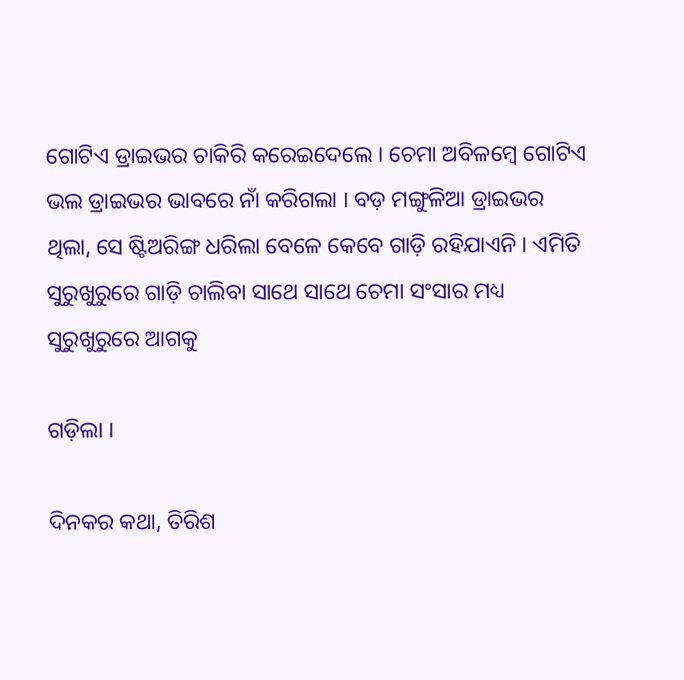ଗୋଟିଏ ଡ୍ରାଇଭର ଚାକିରି କରେଇଦେଲେ । ଚେମା ଅବିଳମ୍ବେ ଗୋଟିଏ ଭଲ ଡ୍ରାଇଭର ଭାବରେ ନାଁ କରିଗଲା । ବଡ଼ ମଙ୍ଗୁଳିଆ ଡ୍ରାଇଭର ଥିଲା, ସେ ଷ୍ଟିଅରିଙ୍ଗ ଧରିଲା ବେଳେ କେବେ ଗାଡ଼ି ରହିଯାଏନି । ଏମିତି ସୁରୁଖୁରୁରେ ଗାଡ଼ି ଚାଲିବା ସାଥେ ସାଥେ ଚେମା ସଂସାର ମଧ୍ୟ ସୁରୁଖୁରୁରେ ଆଗକୁ

ଗଡ଼ିଲା ।

ଦିନକର କଥା, ତିରିଶ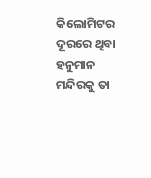କିଲୋମିଟର ଦୂରରେ ଥିବା ହନୁମାନ ମନ୍ଦିରକୁ ତା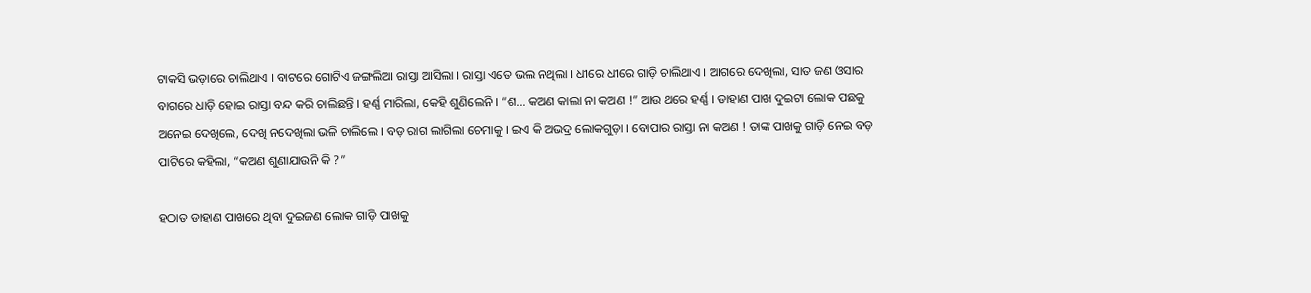ଟାକସି ଭଡ଼ାରେ ଚାଲିଥାଏ । ବାଟରେ ଗୋଟିଏ ଜଙ୍ଗଲିଆ ରାସ୍ତା ଆସିଲା । ରାସ୍ତା ଏତେ ଭଲ ନଥିଲା । ଧୀରେ ଧୀରେ ଗାଡ଼ି ଚାଲିଥାଏ । ଆଗରେ ଦେଖିଲା, ସାତ ଜଣ ଓସାର ବାଗରେ ଧାଡ଼ି ହୋଇ ରାସ୍ତା ବନ୍ଦ କରି ଚାଲିଛନ୍ତି । ହର୍ଣ୍ଣ ମାରିଲା, କେହି ଶୁଣିଲେନି । “ଶ… କଅଣ କାଲା ନା କଅଣ !” ଆଉ ଥରେ ହର୍ଣ୍ଣ । ଡାହାଣ ପାଖ ଦୁଇଟା ଲୋକ ପଛକୁ ଅନେଇ ଦେଖିଲେ, ଦେଖି ନଦେଖିଲା ଭଳି ଚାଲିଲେ । ବଡ଼ ରାଗ ଲାଗିଲା ଚେମାକୁ । ଇଏ କି ଅଭଦ୍ର ଲୋକଗୁଡ଼ା । ବୋପାର ରାସ୍ତା ନା କଅଣ ! ତାଙ୍କ ପାଖକୁ ଗାଡ଼ି ନେଇ ବଡ଼ ପାଟିରେ କହିଲା, “କଅଣ ଶୁଣାଯାଉନି କି ?”

ହଠାତ ଡାହାଣ ପାଖରେ ଥିବା ଦୁଇଜଣ ଲୋକ ଗାଡ଼ି ପାଖକୁ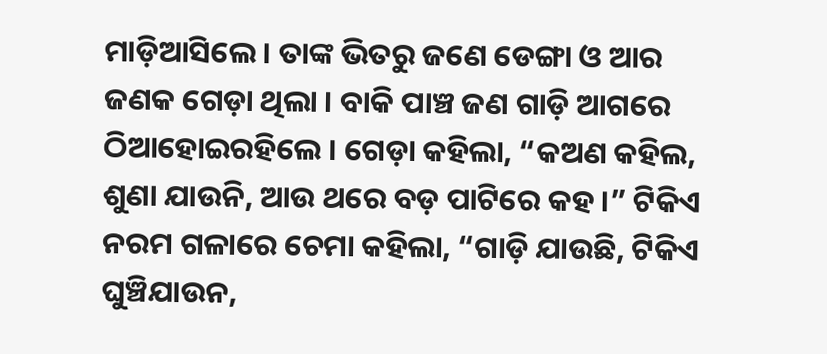ମାଡ଼ିଆସିଲେ । ତାଙ୍କ ଭିତରୁ ଜଣେ ଡେଙ୍ଗା ଓ ଆର ଜଣକ ଗେଡ଼ା ଥିଲା । ବାକି ପାଞ୍ଚ ଜଣ ଗାଡ଼ି ଆଗରେ ଠିଆହୋଇରହିଲେ । ଗେଡ଼ା କହିଲା, “କଅଣ କହିଲ, ଶୁଣା ଯାଉନି, ଆଉ ଥରେ ବଡ଼ ପାଟିରେ କହ ।” ଟିକିଏ ନରମ ଗଳାରେ ଚେମା କହିଲା, “ଗାଡ଼ି ଯାଉଛି, ଟିକିଏ ଘୁଞ୍ଚିଯାଉନ,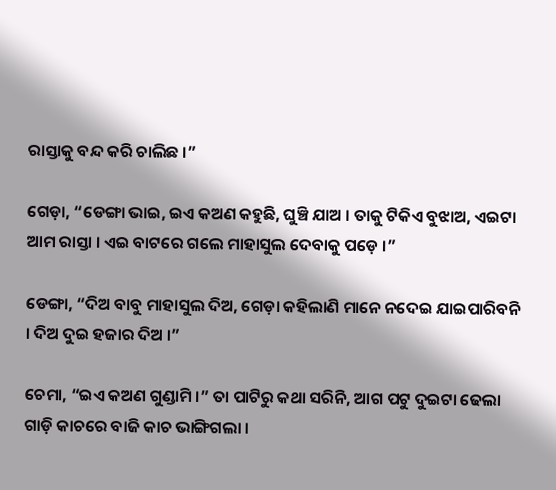ରାସ୍ତାକୁ ବନ୍ଦ କରି ଚାଲିଛ ।”

ଗେଡ଼ା, “ଡେଙ୍ଗା ଭାଇ, ଇଏ କଅଣ କହୁଛି, ଘୁଞ୍ଚି ଯାଅ । ତାକୁ ଟିକିଏ ବୁଝାଅ, ଏଇଟା ଆମ ରାସ୍ତା । ଏଇ ବାଟରେ ଗଲେ ମାହାସୁଲ ଦେବାକୁ ପଡ଼େ ।”

ଡେଙ୍ଗା, “ଦିଅ ବାବୁ ମାହାସୁଲ ଦିଅ, ଗେଡ଼ା କହିଲାଣି ମାନେ ନଦେଇ ଯାଇପାରିବନି । ଦିଅ ଦୁଇ ହଜାର ଦିଅ ।”

ଚେମା, “ଇଏ କଅଣ ଗୁଣ୍ଡାମି ।” ତା ପାଟିରୁ କଥା ସରିନି, ଆଗ ପଟୁ ଦୁଇଟା ଢେଲା ଗାଡ଼ି କାଚରେ ବାଜି କାଚ ଭାଙ୍ଗିଗଲା ।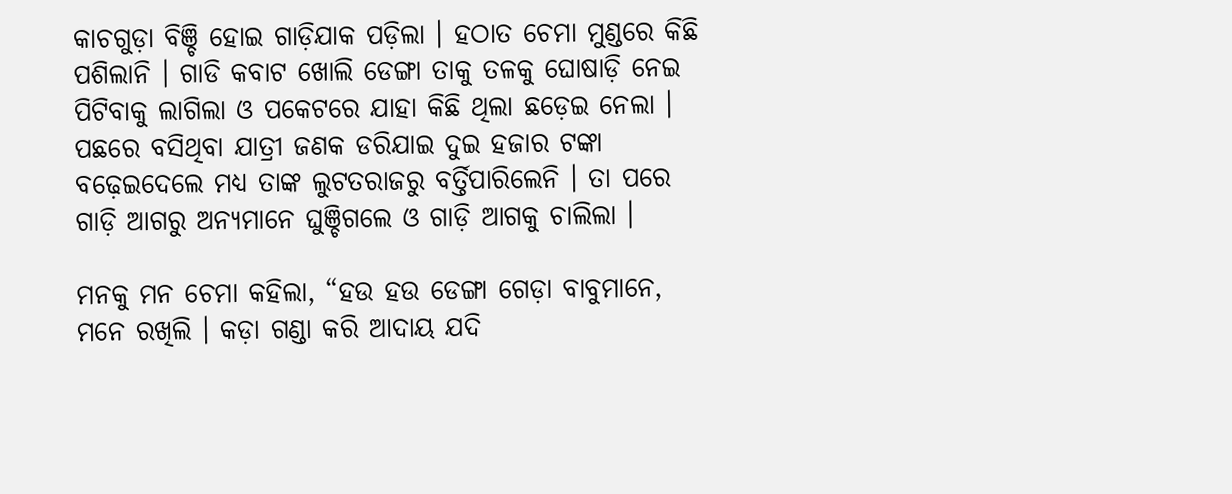କାଚଗୁଡ଼ା ବିଞ୍ଚି ହୋଇ ଗାଡ଼ିଯାକ ପଡ଼ିଲା । ହଠାତ ଚେମା ମୁଣ୍ଡରେ କିଛି ପଶିଲାନି । ଗାଡି କବାଟ ଖୋଲି ଡେଙ୍ଗା ତାକୁ ତଳକୁ ଘୋଷାଡ଼ି ନେଇ ପିଟିବାକୁ ଲାଗିଲା ଓ ପକେଟରେ ଯାହା କିଛି ଥିଲା ଛଡ଼େଇ ନେଲା । ପଛରେ ବସିଥିବା ଯାତ୍ରୀ ଜଣକ ଡରିଯାଇ ଦୁଇ ହଜାର ଟଙ୍କା ବଢ଼େଇଦେଲେ ମଧ୍ୟ ତାଙ୍କ ଲୁଟତରାଜରୁ ବର୍ତ୍ତିପାରିଲେନି । ତା ପରେ ଗାଡ଼ି ଆଗରୁ ଅନ୍ୟମାନେ ଘୁଞ୍ଚିଗଲେ ଓ ଗାଡ଼ି ଆଗକୁ ଚାଲିଲା ।

ମନକୁ ମନ ଚେମା କହିଲା, “ହଉ ହଉ ଡେଙ୍ଗା ଗେଡ଼ା ବାବୁମାନେ, ମନେ ରଖିଲି । କଡ଼ା ଗଣ୍ଡା କରି ଆଦାୟ ଯଦି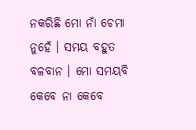ନକରିଛି ମୋ ନାଁ ଚେମା ନୁହେଁ । ସମୟ ବହୁତ ବଳବାନ । ମୋ ସମୟବି କେବେ ନା କେବେ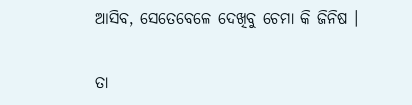ଆସିବ, ସେତେବେଳେ ଦେଖିବୁ ଚେମା କି ଜିନିଷ ।

ତା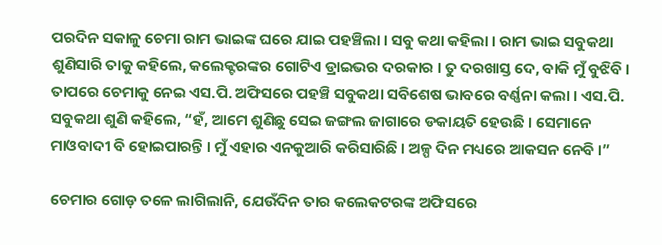ପରଦିନ ସକାଳୁ ଚେମା ରାମ ଭାଇଙ୍କ ଘରେ ଯାଇ ପହଞ୍ଚିଲା । ସବୁ କଥା କହିଲା । ରାମ ଭାଇ ସବୁକଥା ଶୁଣିସାରି ତାକୁ କହିଲେ, କଲେକ୍ଟରଙ୍କର ଗୋଟିଏ ଡ୍ରାଇଭର ଦରକାର । ତୁ ଦରଖାସ୍ତ ଦେ, ବାକି ମୁଁ ବୁଝିବି । ତାପରେ ଚେମାକୁ ନେଇ ଏସ.ପି. ଅଫିସରେ ପହଞ୍ଚି ସବୁକଥା ସବିଶେଷ ଭାବରେ ବର୍ଣ୍ଣନା କଲା । ଏସ.ପି. ସବୁକଥା ଶୁଣି କହିଲେ, “ହଁ, ଆମେ ଶୁଣିଛୁ ସେଇ ଜଙ୍ଗଲ ଜାଗାରେ ଡକାୟତି ହେଉଛି । ସେମାନେ ମାଓବାଦୀ ବି ହୋଇପାରନ୍ତି । ମୁଁ ଏହାର ଏନକୁଆରି କରିସାରିଛି । ଅଳ୍ପ ଦିନ ମଧ୍ୟରେ ଆକସନ ନେବି ।”

ଚେମାର ଗୋଡ଼ ତଳେ ଲାଗିଲାନି, ଯେଉଁଦିନ ତାର କଲେକଟରଙ୍କ ଅଫିସରେ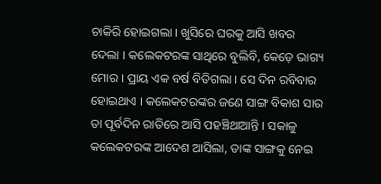ଚାକିରି ହୋଇଗଲା । ଖୁସିରେ ଘରକୁ ଆସି ଖବର ଦେଲା । କଲେକଟରଙ୍କ ସାଥିରେ ବୁଲିବି, କେଡ଼େ ଭାଗ୍ୟ ମୋର । ପ୍ରାୟ ଏକ ବର୍ଷ ବିତିଗଲା । ସେ ଦିନ ରବିବାର ହୋଇଥାଏ । କଲେକଟରଙ୍କର ଜଣେ ସାଙ୍ଗ ବିକାଶ ସାର ତା ପୂର୍ବଦିନ ରାତିରେ ଆସି ପହଞ୍ଚିଥାଆନ୍ତି । ସକାଳୁ କଲେକଟରଙ୍କ ଆଦେଶ ଆସିଲା, ତାଙ୍କ ସାଙ୍ଗକୁ ନେଇ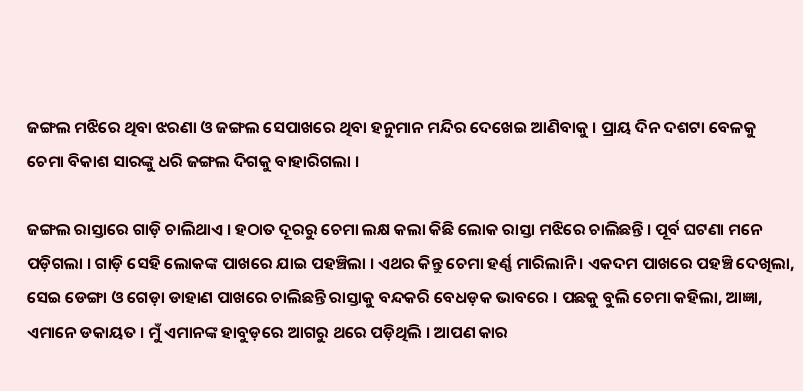ଜଙ୍ଗଲ ମଝିରେ ଥିବା ଝରଣା ଓ ଜଙ୍ଗଲ ସେପାଖରେ ଥିବା ହନୁମାନ ମନ୍ଦିର ଦେଖେଇ ଆଣିବାକୁ । ପ୍ରାୟ ଦିନ ଦଶଟା ବେଳକୁ ଚେମା ବିକାଶ ସାରଙ୍କୁ ଧରି ଜଙ୍ଗଲ ଦିଗକୁ ବାହାରିଗଲା ।

ଜଙ୍ଗଲ ରାସ୍ତାରେ ଗାଡ଼ି ଚାଲିଥାଏ । ହଠାତ ଦୂରରୁ ଚେମା ଲକ୍ଷ କଲା କିଛି ଲୋକ ରାସ୍ତା ମଝିରେ ଚାଲିଛନ୍ତି । ପୂର୍ବ ଘଟଣା ମନେ ପଡ଼ିଗଲା । ଗାଡ଼ି ସେହି ଲୋକଙ୍କ ପାଖରେ ଯାଇ ପହଞ୍ଚିଲା । ଏଥର କିନ୍ତୁ ଚେମା ହର୍ଣ୍ଣ ମାରିଲାନି । ଏକଦମ ପାଖରେ ପହଞ୍ଚି ଦେଖିଲା, ସେଇ ଡେଙ୍ଗା ଓ ଗେଡ଼ା ଡାହାଣ ପାଖରେ ଚାଲିଛନ୍ତି ରାସ୍ତାକୁ ବନ୍ଦକରି ବେଧଡ଼କ ଭାବରେ । ପଛକୁ ବୁଲି ଚେମା କହିଲା, ଆଜ୍ଞା, ଏମାନେ ଡକାୟତ । ମୁଁ ଏମାନଙ୍କ ହାବୁଡ଼ରେ ଆଗରୁ ଥରେ ପଡ଼ିଥିଲି । ଆପଣ କାର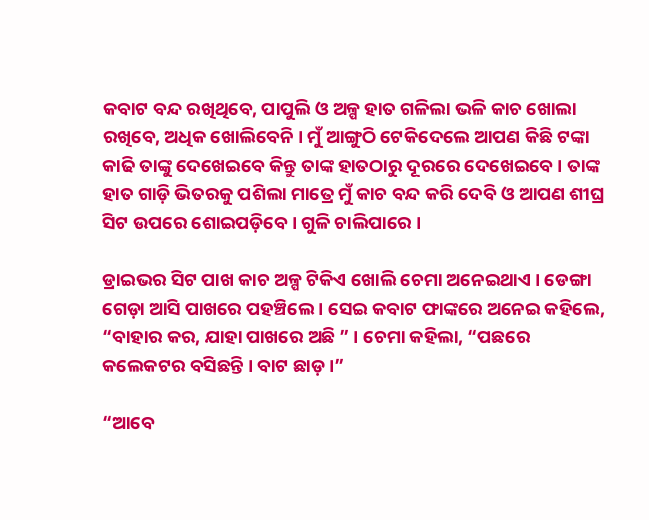କବାଟ ବନ୍ଦ ରଖିଥିବେ, ପାପୁଲି ଓ ଅଳ୍ପ ହାତ ଗଳିଲା ଭଳି କାଚ ଖୋଲା ରଖିବେ, ଅଧିକ ଖୋଲିବେନି । ମୁଁ ଆଙ୍ଗୁଠି ଟେକିଦେଲେ ଆପଣ କିଛି ଟଙ୍କା କାଢି ତାଙ୍କୁ ଦେଖେଇବେ କିନ୍ତୁ ତାଙ୍କ ହାତଠାରୁ ଦୂରରେ ଦେଖେଇବେ । ତାଙ୍କ ହାତ ଗାଡ଼ି ଭିତରକୁ ପଶିଲା ମାତ୍ରେ ମୁଁ କାଚ ବନ୍ଦ କରି ଦେବି ଓ ଆପଣ ଶୀଘ୍ର ସିଟ ଉପରେ ଶୋଇପଡ଼ିବେ । ଗୁଳି ଚାଲିପାରେ ।

ଡ୍ରାଇଭର ସିଟ ପାଖ କାଚ ଅଳ୍ପ ଟିକିଏ ଖୋଲି ଚେମା ଅନେଇଥାଏ । ଡେଙ୍ଗା ଗେଡ଼ା ଆସି ପାଖରେ ପହଞ୍ଚିଲେ । ସେଇ କବାଟ ଫାଙ୍କରେ ଅନେଇ କହିଲେ, “ବାହାର କର, ଯାହା ପାଖରେ ଅଛି ” । ଚେମା କହିଲା, “ପଛରେ କଲେକଟର ବସିଛନ୍ତି । ବାଟ ଛାଡ଼ ।”

“ଆବେ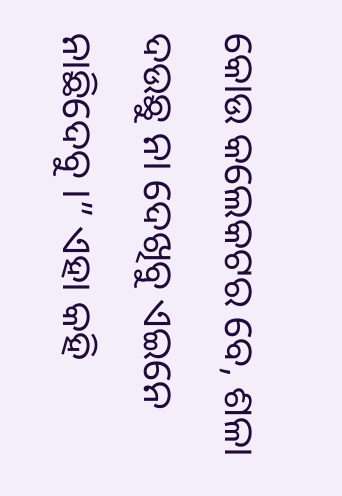କୋଉ କଲେକଟର ବେ, ଶଳା ଦଉଛୁ ନା ଦେଖିବୁ ଏଇନେ ନାଛିଦେବୁ ।” ଏହା କହି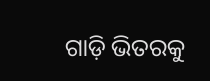ଗାଡ଼ି ଭିତରକୁ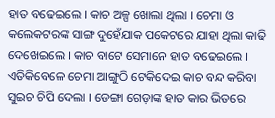ହାତ ବଢେଇଲେ । କାଚ ଅଳ୍ପ ଖୋଲା ଥିଲା । ଚେମା ଓ କଲେକଟରଙ୍କ ସାଙ୍ଗ ଦୁହେଁଯାକ ପକେଟରେ ଯାହା ଥିଲା କାଢି ଦେଖେଇଲେ । କାଚ ବାଟେ ସେମାନେ ହାତ ବଢେଇଲେ । ଏତିକିବେଳେ ଚେମା ଆଙ୍ଗୁଠି ଟେକିଦେଇ କାଚ ବନ୍ଦ କରିବା ସୁଇଚ ଚିପି ଦେଲା । ଡେଙ୍ଗା ଗେଡ଼ାଙ୍କ ହାତ କାର ଭିତରେ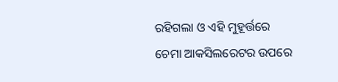ରହିଗଲା ଓ ଏହି ମୁହୂର୍ତ୍ତରେ ଚେମା ଆକସିଲରେଟର ଉପରେ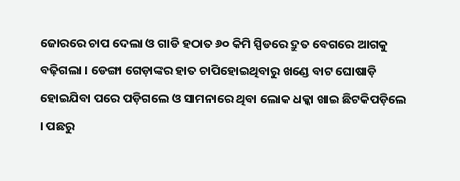ଜୋରରେ ଚାପ ଦେଲା ଓ ଗାଡି ହଠାତ ୬୦ କିମି ସ୍ପିଡରେ ଦ୍ରୁତ ବେଗରେ ଆଗକୁ ବଢ଼ିଗଲା । ଡେଙ୍ଗା ଗେଡ଼ାଙ୍କର ହାତ ଚାପିହୋଇଥିବାରୁ ଖଣ୍ଡେ ବାଟ ଘୋଷାଡ଼ି ହୋଇଯିବା ପରେ ପଡ଼ିଗଲେ ଓ ସାମନାରେ ଥିବା ଲୋକ ଧକ୍କା ଖାଇ ଛିଟକିପଡ଼ିଲେ । ପଛରୁ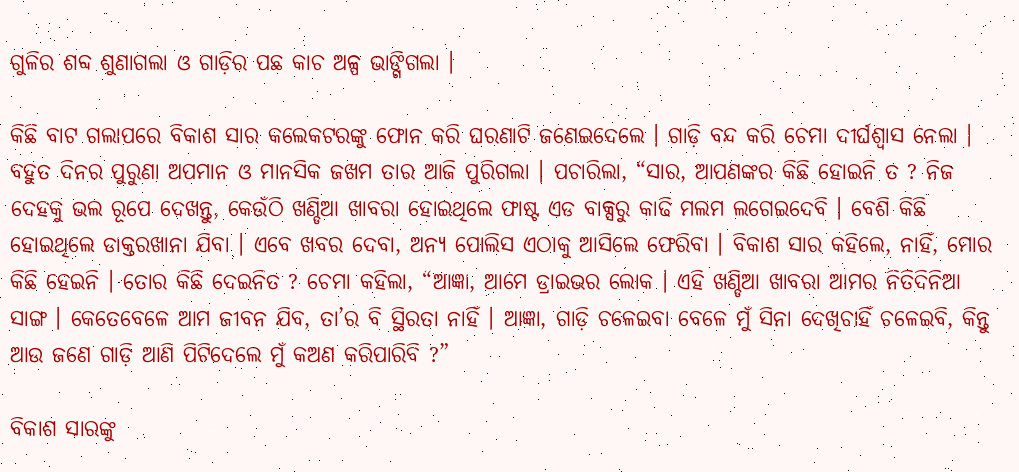ଗୁଳିର ଶବ୍ଦ ଶୁଣାଗଲା ଓ ଗାଡ଼ିର ପଛ କାଚ ଅଳ୍ପ ଭାଙ୍ଗିଗଲା ।

କିଛି ବାଟ ଗଲାପରେ ବିକାଶ ସାର କଲେକଟରଙ୍କୁ ଫୋନ କରି ଘରଣାଟି ଜଣେଇଦେଲେ । ଗାଡ଼ି ବନ୍ଦ କରି ଚେମା ଦୀର୍ଘଶ୍ଵାସ ନେଲା । ବହୁତ ଦିନର ପୁରୁଣା ଅପମାନ ଓ ମାନସିକ ଜଖମ ତାର ଆଜି ପୁରିଗଲା । ପଚାରିଲା, “ସାର, ଆପଣଙ୍କର କିଛି ହୋଇନି ତ ? ନିଜ ଦେହକୁ ଭଲ ରୂପେ ଦେଖନ୍ତୁ, କେଉଁଠି ଖଣ୍ଡିଆ ଖାବରା ହୋଇଥିଲେ ଫାଷ୍ଟ ଏଡ ବାକ୍ସରୁ କାଢି ମଲମ ଲଗେଇଦେବି । ବେଶି କିଛି ହୋଇଥିଲେ ଡାକ୍ତରଖାନା ଯିବା । ଏବେ ଖବର ଦେବା, ଅନ୍ୟ ପୋଲିସ ଏଠାକୁ ଆସିଲେ ଫେରିବା । ବିକାଶ ସାର କହିଲେ, ନାହିଁ, ମୋର କିଛି ହେଇନି । ତୋର କିଛି ଦେଇନିତ ? ଚେମା କହିଲା, “ଆଜ୍ଞା, ଆମେ ଡ୍ରାଇଭର ଲୋକ । ଏହି ଖଣ୍ଡିଆ ଖାବରା ଆମର ନିତିଦିନିଆ ସାଙ୍ଗ । କେତେବେଳେ ଆମ ଜୀବନ ଯିବ, ତା’ର ବି ସ୍ଥିରତା ନାହିଁ । ଆଜ୍ଞା, ଗାଡ଼ି ଚଳେଇବା ବେଳେ ମୁଁ ସିନା ଦେଖିଚାହିଁ ଚଳେଇବି, କିନ୍ତୁ ଆଉ ଜଣେ ଗାଡ଼ି ଆଣି ପିଟିଦେଲେ ମୁଁ କଅଣ କରିପାରିବି ?”

ବିକାଶ ସାରଙ୍କୁ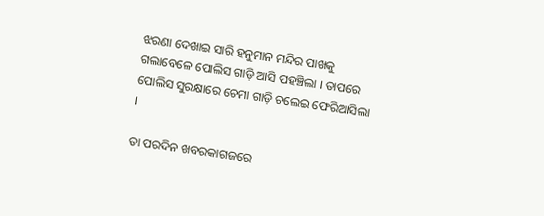ଝରଣା ଦେଖାଇ ସାରି ହନୁମାନ ମନ୍ଦିର ପାଖକୁ ଗଲାବେଳେ ପୋଲିସ ଗାଡ଼ି ଆସି ପହଞ୍ଚିଲା । ତାପରେ ପୋଲିସ ସୁରକ୍ଷାରେ ଚେମା ଗାଡ଼ି ଚଲେଇ ଫେରିଆସିଲା ।

ତା ପରଦିନ ଖବରକାଗଜରେ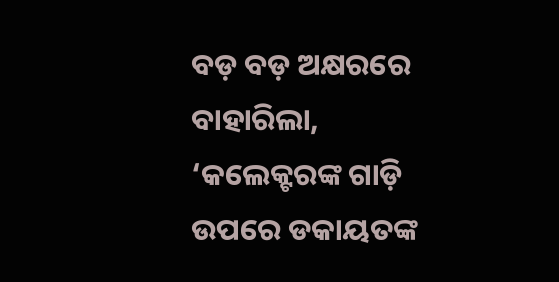ବଡ଼ ବଡ଼ ଅକ୍ଷରରେ ବାହାରିଲା, ‘କଲେକ୍ଟରଙ୍କ ଗାଡ଼ି ଉପରେ ଡକାୟତଙ୍କ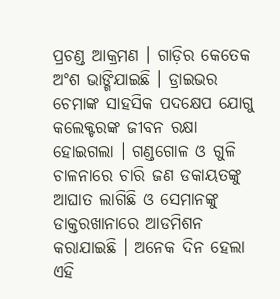ପ୍ରଚଣ୍ଡ ଆକ୍ରମଣ । ଗାଡ଼ିର କେତେକ ଅଂଶ ଭାଙ୍ଗିଯାଇଛି । ଡ୍ରାଇଭର ଚେମାଙ୍କ ସାହସିକ ପଦକ୍ଷେପ ଯୋଗୁ କଲେକ୍ଟରଙ୍କ ଜୀବନ ରକ୍ଷା ହୋଇଗଲା । ଗଣ୍ଡଗୋଳ ଓ ଗୁଳି ଚାଳନାରେ ଚାରି ଜଣ ଡକାୟତଙ୍କୁ ଆଘାତ ଲାଗିଛି ଓ ସେମାନଙ୍କୁ ଡାକ୍ତରଖାନାରେ ଆଡମିଶନ କରାଯାଇଛି । ଅନେକ ଦିନ ହେଲା ଏହି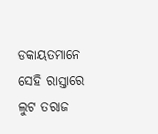ଡକାୟତମାନେ ସେହି ରାସ୍ତାରେ ଲୁଟ ତରାଜ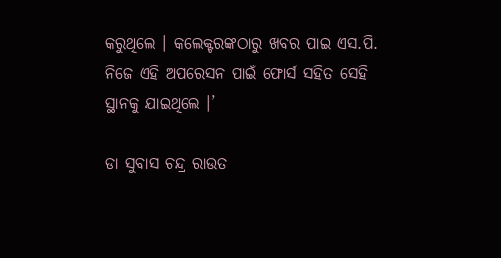କରୁଥିଲେ । କଲେକ୍ଟରଙ୍କଠାରୁ ଖବର ପାଇ ଏସ.ପି. ନିଜେ ଏହି ଅପରେସନ ପାଇଁ ଫୋର୍ସ ସହିତ ସେହି ସ୍ଥାନକୁ ଯାଇଥିଲେ ।’

ଡା ସୁବାସ ଚନ୍ଦ୍ର ରାଉତ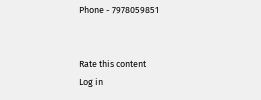Phone - 7978059851


Rate this content
Log in